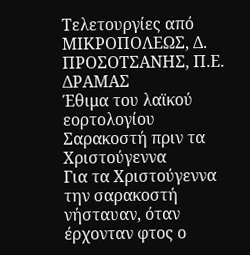Τελετουργίες από ΜΙΚΡΟΠΟΛΕΩΣ, Δ. ΠΡΟΣΟΤΣΑΝΗΣ, Π.Ε. ΔΡΑΜΑΣ
Έθιμα του λαϊκού εορτολογίου
Σαρακοστή πριν τα Χριστούγεννα
Για τα Χριστούγεννα την σαρακοστή νήσταυαν, όταν έρχονταν φτος ο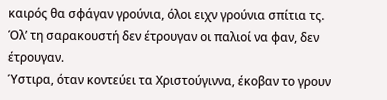καιρός θα σφάγαν γρούνια, όλοι ειχν γρούνια σπίτια τς. Όλ’ τη σαρακουστή δεν έτρουγαν οι παλιοί να φαν, δεν έτρουγαν.
Ύστιρα, όταν κοντεύει τα Χριστούγιννα, έκοβαν το γρουν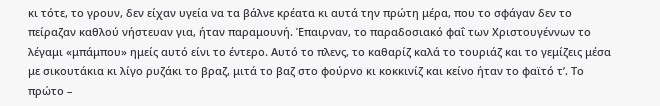κι τότε, το γρουν, δεν είχαν υγεία να τα βάλνε κρέατα κι αυτά την πρώτη μέρα, που το σφάγαν δεν το πείραζαν καθλού νήστευαν για, ήταν παραμουνή. Έπαιρναν, το παραδοσιακό φαΐ των Χριστουγέννων το λέγαμι «μπάμπου» ημείς αυτό είνι το έντερο. Αυτό το πλενς, το καθαρίζ καλά το τουριάζ και το γεμίζεις μέσα με σικουτάκια κι λίγο ρυζάκι το βραζ, μιτά το βαζ στο φούρνο κι κοκκινίζ και κείνο ήταν το φαϊτό τ’. Το πρώτο –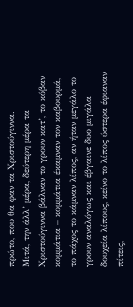πρώτο, που θα φαν τα Χριστούγιννα.
Μιτά, την άλλ’ μέρα, δεύτερη μέρα τα Χριστούγιννα βάλναν το γρουν κατ’, το κόβαν κομμάτια – κομμάτια έκαμναν τον καβουρμά, το πάχος το κάμναν λίπος, αν ήταν μεγάλο το γρουν αναλόγως και έβγαινε δυο μιγάλα δουχεία λίπους, κείνο το λίπος ύστερα έφιαναν πίτεις,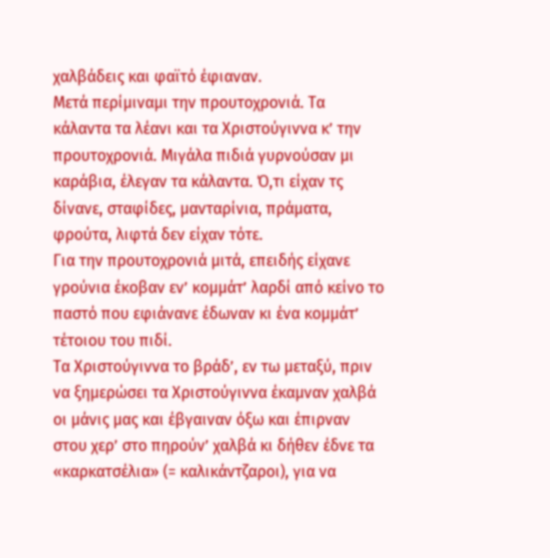χαλβάδεις και φαϊτό έφιαναν.
Μετά περίμιναμι την προυτοχρονιά. Τα κάλαντα τα λέανι και τα Χριστούγιννα κ’ την προυτοχρονιά. Μιγάλα πιδιά γυρνούσαν μι καράβια, έλεγαν τα κάλαντα. Ό,τι είχαν τς δίνανε, σταφίδες, μανταρίνια, πράματα, φρούτα, λιφτά δεν είχαν τότε.
Για την προυτοχρονιά μιτά, επειδής είχανε γρούνια έκοβαν εν’ κομμάτ’ λαρδί από κείνο το παστό που εφιάνανε έδωναν κι ένα κομμάτ’ τέτοιου του πιδί.
Τα Χριστούγιννα το βράδ’, εν τω μεταξύ, πριν να ξημερώσει τα Χριστούγιννα έκαμναν χαλβά οι μάνις μας και έβγαιναν όξω και έπιρναν στου χερ’ στο πηρούν’ χαλβά κι δήθεν έδνε τα «καρκατσέλια» (= καλικάντζαροι), για να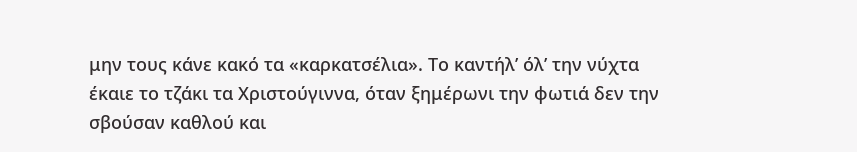μην τους κάνε κακό τα «καρκατσέλια». Το καντήλ’ όλ’ την νύχτα έκαιε το τζάκι τα Χριστούγιννα, όταν ξημέρωνι την φωτιά δεν την σβούσαν καθλού και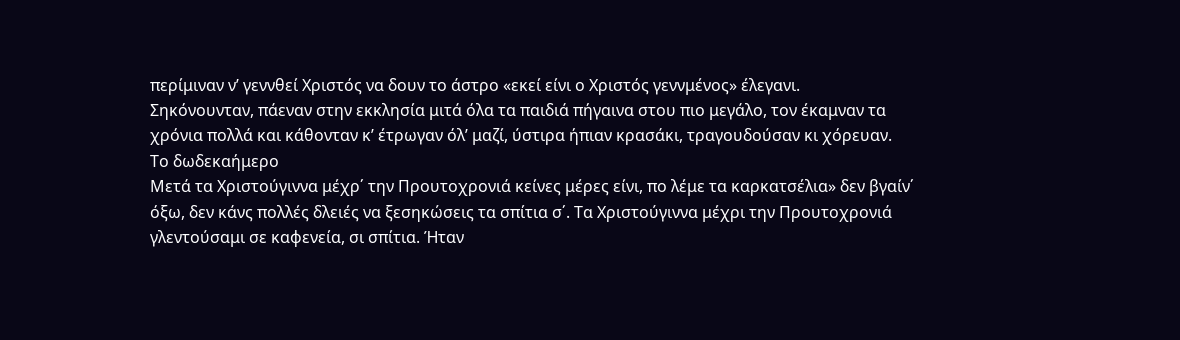περίμιναν ν’ γεννθεί Χριστός να δουν το άστρο «εκεί είνι ο Χριστός γεννμένος» έλεγανι.
Σηκόνουνταν, πάεναν στην εκκλησία μιτά όλα τα παιδιά πήγαινα στου πιο μεγάλο, τον έκαμναν τα χρόνια πολλά και κάθονταν κ’ έτρωγαν όλ’ μαζί, ύστιρα ήπιαν κρασάκι, τραγουδούσαν κι χόρευαν.
Το δωδεκαήμερο
Μετά τα Χριστούγιννα μέχρ΄ την Προυτοχρονιά κείνες μέρες είνι, πο λέμε τα καρκατσέλια» δεν βγαίν΄ όξω, δεν κάνς πολλές δλειές να ξεσηκώσεις τα σπίτια σ΄. Τα Χριστούγιννα μέχρι την Προυτοχρονιά γλεντούσαμι σε καφενεία, σι σπίτια. Ήταν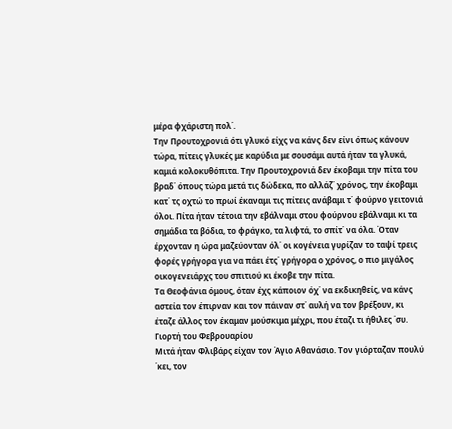μέρα φχάριστη πολ΄.
Την Προυτοχρονιά ότι γλυκό είχς να κάνς δεν είνι όπως κάνουν τώρα, πίτεις γλυκές με καρύδια με σουσάμι αυτά ήταν τα γλυκά, καμιά κολοκυθόπιτα. Την Προυτοχρονιά δεν έκοβαμι την πίτα του βραδ΄ όπους τώρα μετά τις δώδεκα, πο αλλάζ΄ χρόνος, την έκοβαμι κατ΄ τς οχτώ το πρωί έκαναμι τις πίτεις ανάβαμι τ΄ φούρνο γειτονιά όλοι. Πίτα ήταν τέτοια την εβάλναμι στου φούρνου εβάλναμι κι τα σημάδια τα βόδια, το φράγκο, τα λιφτά, το σπίτ΄ να όλα. Όταν έρχονταν η ώρα μαζεύονταν όλ΄ οι κογένεια γυρίζαν το ταψί τρεις φορές γρήγορα για να πάει έτς΄ γρήγορα ο χρόνος, ο πιο μιγάλος οικογενειάρχς του σπιτιού κι έκοβε την πίτα.
Τα Θεοφάνια όμους, όταν έχς κάποιον όχ΄ να εκδικηθείς, να κάνς αστεία τον έπιρναν και τον πάιναν στ΄ αυλή να τον βρέξουν, κι έταζε άλλος τον έκαμαν μούσκιμα μέχρι, που έταζι τι ήθιλες ΄συ.
Γιορτή του Φεβρουαρίου
Μιτά ήταν Φλιβάρς είχαν τον Άγιο Αθανάσιο. Τον γιόρταζαν πουλύ ΄κει, τον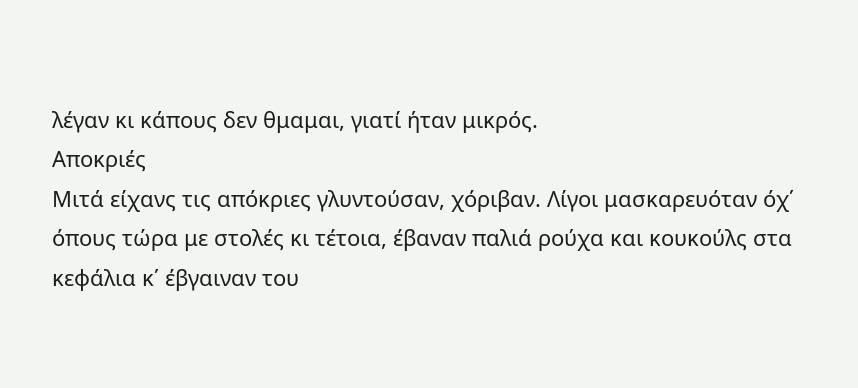λέγαν κι κάπους δεν θμαμαι, γιατί ήταν μικρός.
Αποκριές
Μιτά είχανς τις απόκριες γλυντούσαν, χόριβαν. Λίγοι μασκαρευόταν όχ΄ όπους τώρα με στολές κι τέτοια, έβαναν παλιά ρούχα και κουκούλς στα κεφάλια κ΄ έβγαιναν του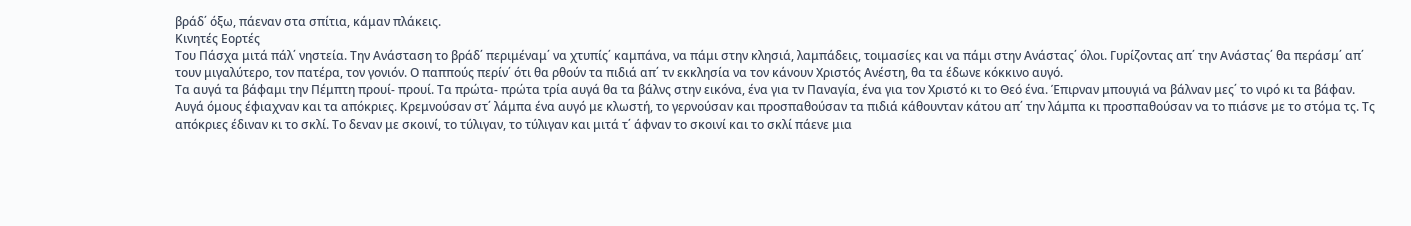βράδ΄ όξω, πάεναν στα σπίτια, κάμαν πλάκεις.
Κινητές Εορτές
Του Πάσχα μιτά πάλ΄ νηστεία. Την Ανάσταση το βράδ΄ περιμέναμ΄ να χτυπίς΄ καμπάνα, να πάμι στην κλησιά, λαμπάδεις, τοιμασίες και να πάμι στην Ανάστας΄ όλοι. Γυρίζοντας απ΄ την Ανάστας΄ θα περάσμ΄ απ΄ τουν μιγαλύτερο, τον πατέρα, τον γονιόν. Ο παππούς περίν΄ ότι θα ρθούν τα πιδιά απ΄ τν εκκλησία να τον κάνουν Χριστός Ανέστη, θα τα έδωνε κόκκινο αυγό.
Τα αυγά τα βάφαμι την Πέμπτη προυί- προυί. Τα πρώτα- πρώτα τρία αυγά θα τα βάλνς στην εικόνα, ένα για τν Παναγία, ένα για τον Χριστό κι το Θεό ένα. Έπιρναν μπουγιά να βάλναν μες΄ το νιρό κι τα βάφαν.
Αυγά όμους έφιαχναν και τα απόκριες. Κρεμνούσαν στ΄ λάμπα ένα αυγό με κλωστή, το γερνούσαν και προσπαθούσαν τα πιδιά κάθουνταν κάτου απ΄ την λάμπα κι προσπαθούσαν να το πιάσνε με το στόμα τς. Τς απόκριες έδιναν κι το σκλί. Το δεναν με σκοινί, το τύλιγαν, το τύλιγαν και μιτά τ΄ άφναν το σκοινί και το σκλί πάενε μια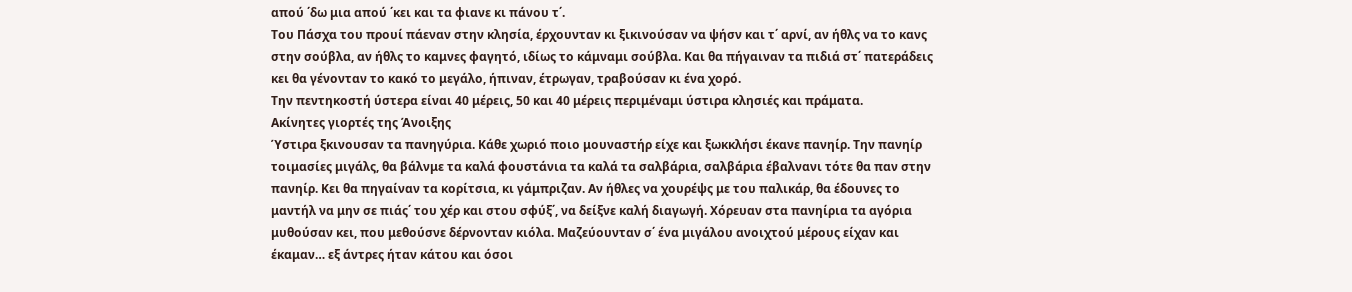απού ΄δω μια απού ΄κει και τα φιανε κι πάνου τ΄.
Του Πάσχα του προυί πάεναν στην κλησία, έρχουνταν κι ξικινούσαν να ψήσν και τ΄ αρνί, αν ήθλς να το κανς στην σούβλα, αν ήθλς το καμνες φαγητό, ιδίως το κάμναμι σούβλα. Και θα πήγαιναν τα πιδιά στ΄ πατεράδεις κει θα γένονταν το κακό το μεγάλο, ήπιναν, έτρωγαν, τραβούσαν κι ένα χορό.
Την πεντηκοστή ύστερα είναι 40 μέρεις, 50 και 40 μέρεις περιμέναμι ύστιρα κλησιές και πράματα.
Ακίνητες γιορτές της Άνοιξης
Ύστιρα ξκινουσαν τα πανηγύρια. Κάθε χωριό ποιο μουναστήρ είχε και ξωκκλήσι έκανε πανηίρ. Την πανηίρ τοιμασίες μιγάλς, θα βάλνμε τα καλά φουστάνια τα καλά τα σαλβάρια, σαλβάρια έβαλνανι τότε θα παν στην πανηίρ. Κει θα πηγαίναν τα κορίτσια, κι γάμπριζαν. Αν ήθλες να χουρέψς με του παλικάρ, θα έδουνες το μαντήλ να μην σε πιάς΄ του χέρ και στου σφύξ΄, να δείξνε καλή διαγωγή. Χόρευαν στα πανηίρια τα αγόρια μυθούσαν κει, που μεθούσνε δέρνονταν κιόλα. Μαζεύουνταν σ΄ ένα μιγάλου ανοιχτού μέρους είχαν και έκαμαν… εξ άντρες ήταν κάτου και όσοι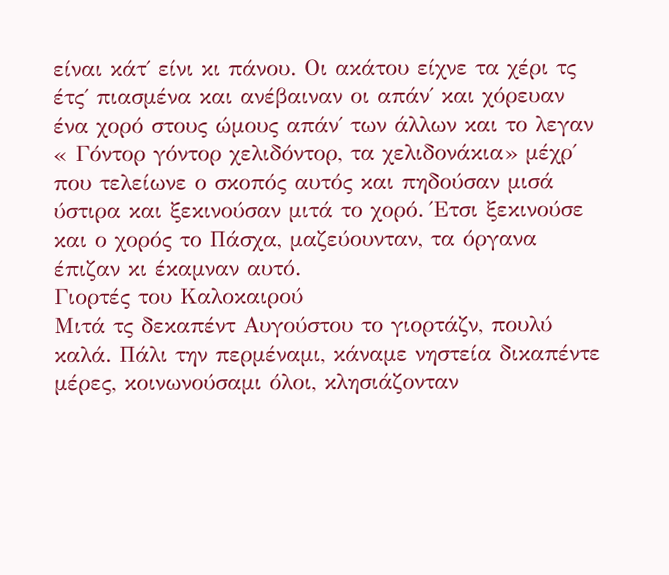είναι κάτ΄ είνι κι πάνου. Οι ακάτου είχνε τα χέρι τς έτς΄ πιασμένα και ανέβαιναν οι απάν΄ και χόρευαν ένα χορό στους ώμους απάν΄ των άλλων και το λεγαν « Γόντορ γόντορ χελιδόντορ, τα χελιδονάκια» μέχρ΄ που τελείωνε ο σκοπός αυτός και πηδούσαν μισά ύστιρα και ξεκινούσαν μιτά το χορό. Έτσι ξεκινούσε και ο χορός το Πάσχα, μαζεύουνταν, τα όργανα έπιζαν κι έκαμναν αυτό.
Γιορτές του Καλοκαιρού
Μιτά τς δεκαπέντ Αυγούστου το γιορτάζν, πουλύ καλά. Πάλι την περμέναμι, κάναμε νηστεία δικαπέντε μέρες, κοινωνούσαμι όλοι, κλησιάζονταν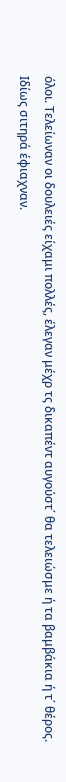όλοι. Τελείωναν οι δουλειές είχαμι πολλές, έλεγαν μέχρ τς δικαπέντ αυγούστ΄ θα τελειώσμε ή τα βαμβάκια ή τ΄ θέρος. Ιδίως σιτηρά έφιαχναν.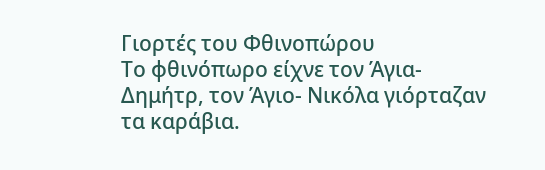Γιορτές του Φθινοπώρου
Το φθινόπωρο είχνε τον Άγια- Δημήτρ, τον Άγιο- Νικόλα γιόρταζαν τα καράβια.